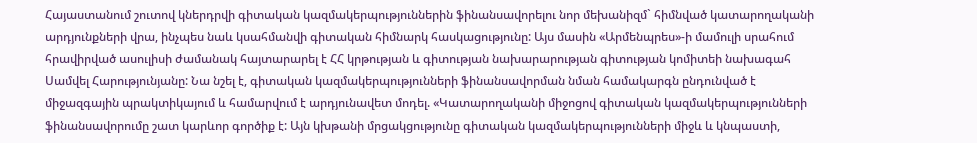Հայաստանում շուտով կներդրվի գիտական կազմակերպություններին ֆինանսավորելու նոր մեխանիզմ` հիմնված կատարողականի արդյունքների վրա, ինչպես նաև կսահմանվի գիտական հիմնարկ հասկացությունը: Այս մասին «Արմենպրես»-ի մամուլի սրահում հրավիրված ասուլիսի ժամանակ հայտարարել է ՀՀ կրթության և գիտության նախարարության գիտության կոմիտեի նախագահ Սամվել Հարությունյանը: Նա նշել է, գիտական կազմակերպությունների ֆինանսավորման նման համակարգն ընդունված է միջազգային պրակտիկայում և համարվում է արդյունավետ մոդել. «Կատարողականի միջոցով գիտական կազմակերպությունների ֆինանսավորումը շատ կարևոր գործիք է: Այն կխթանի մրցակցությունը գիտական կազմակերպությունների միջև և կնպաստի,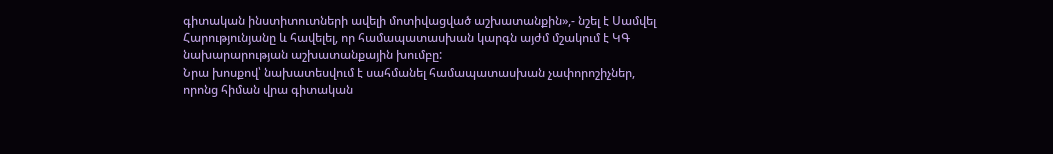գիտական ինստիտուտների ավելի մոտիվացված աշխատանքին»,- նշել է Սամվել Հարությունյանը և հավելել, որ համապատասխան կարգն այժմ մշակում է ԿԳ նախարարության աշխատանքային խումբը:
Նրա խոսքով՝ նախատեսվում է սահմանել համապատասխան չափորոշիչներ, որոնց հիման վրա գիտական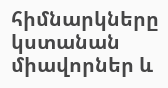հիմնարկները կստանան միավորներ և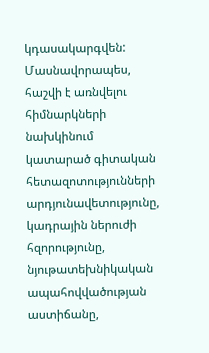կդասակարգվեն: Մասնավորապես, հաշվի է առնվելու հիմնարկների նախկինում կատարած գիտական հետազոտությունների արդյունավետությունը, կադրային ներուժի հզորությունը, նյութատեխնիկական ապահովվածության աստիճանը,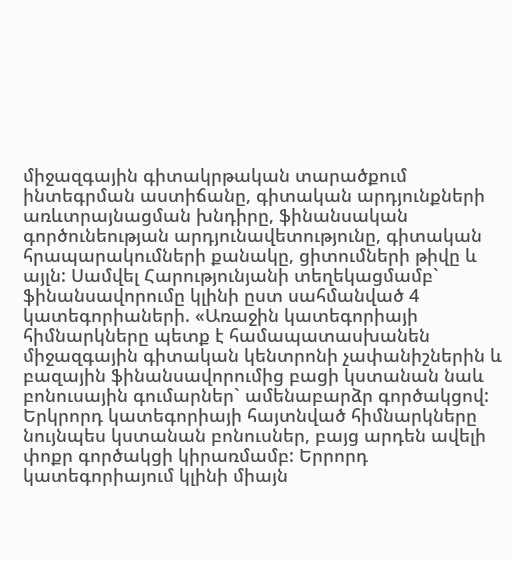միջազգային գիտակրթական տարածքում ինտեգրման աստիճանը, գիտական արդյունքների առևտրայնացման խնդիրը, ֆինանսական գործունեության արդյունավետությունը, գիտական հրապարակումների քանակը, ցիտումների թիվը և այլն: Սամվել Հարությունյանի տեղեկացմամբ` ֆինանսավորումը կլինի ըստ սահմանված 4 կատեգորիաների. «Առաջին կատեգորիայի հիմնարկները պետք է համապատասխանեն միջազգային գիտական կենտրոնի չափանիշներին և բազային ֆինանսավորումից բացի կստանան նաև բոնուսային գումարներ` ամենաբարձր գործակցով: Երկրորդ կատեգորիայի հայտնված հիմնարկները նույնպես կստանան բոնուսներ, բայց արդեն ավելի փոքր գործակցի կիրառմամբ: Երրորդ կատեգորիայում կլինի միայն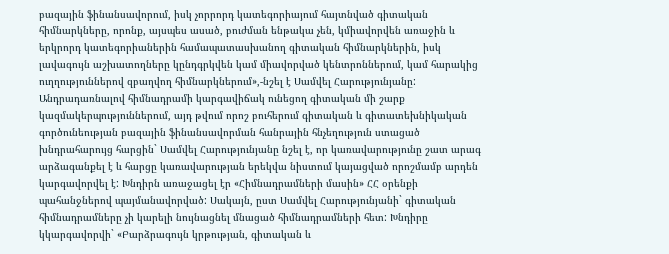բազային ֆինանսավորում, իսկ չորրորդ կատեգորիայում հայտնված գիտական հիմնարկները, որոնք, այսպես ասած, բուժման ենթակա չեն, կմիավորվեն առաջին և երկրորդ կատեգորիաներին համապատասխանող գիտական հիմնարկներին, իսկ լավագույն աշխատողները կընդգրկվեն կամ միավորված կենտրոններում, կամ հարակից ուղղություններով զբաղվող հիմնարկներում»,-նշել է Սամվել Հարությունյանը:
Անդրադառնալով հիմնադրամի կարգավիճակ ունեցող գիտական մի շարք կազմակերպություններում, այդ թվում որոշ բուհերում գիտական և գիտատեխնիկական գործունեության բազային ֆինանսավորման հանրային հնչեղություն ստացած խնդրահարույց հարցին` Սամվել Հարությունյանը նշել է, որ կառավարությունը շատ արագ արձագանքել է և հարցը կառավարության երեկվա նիստում կայացված որոշմամբ արդեն կարգավորվել է: Խնդիրն առաջացել էր «Հիմնադրամների մասին» ՀՀ օրենքի պահանջներով պայմանավորված: Սակայն, ըստ Սամվել Հարությունյանի` գիտական հիմնադրամները չի կարելի նույնացնել մնացած հիմնադրամների հետ: Խնդիրը կկարգավորվի` «Բարձրագույն կրթության, գիտական և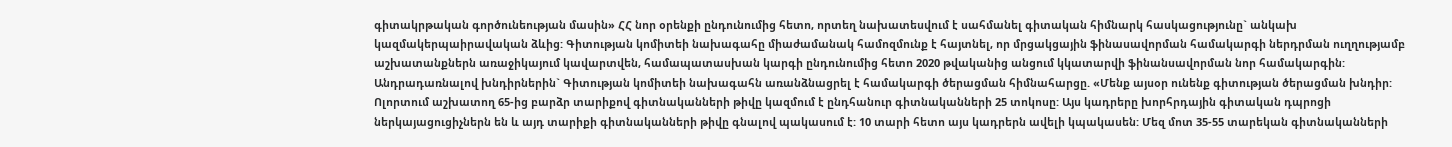գիտակրթական գործունեության մասին» ՀՀ նոր օրենքի ընդունումից հետո, որտեղ նախատեսվում է սահմանել գիտական հիմնարկ հասկացությունը` անկախ կազմակերպաիրավական ձևից: Գիտության կոմիտեի նախագահը միաժամանակ համոզմունք է հայտնել, որ մրցակցային ֆինասավորման համակարգի ներդրման ուղղությամբ աշխատանքներն առաջիկայում կավարտվեն, համապատասխան կարգի ընդունումից հետո 2020 թվականից անցում կկատարվի ֆինանսավորման նոր համակարգին:
Անդրադառնալով խնդիրներին` Գիտության կոմիտեի նախագահն առանձնացրել է համակարգի ծերացման հիմնահարցը. «Մենք այսօր ունենք գիտության ծերացման խնդիր: Ոլորտում աշխատող 65-ից բարձր տարիքով գիտնականների թիվը կազմում է ընդհանուր գիտնականների 25 տոկոսը: Այս կադրերը խորհրդային գիտական դպրոցի ներկայացուցիչներն են և այդ տարիքի գիտնականների թիվը գնալով պակասում է: 10 տարի հետո այս կադրերն ավելի կպակասեն: Մեզ մոտ 35-55 տարեկան գիտնականների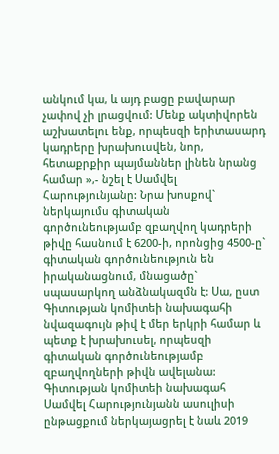անկում կա, և այդ բացը բավարար չափով չի լրացվում: Մենք ակտիվորեն աշխատելու ենք, որպեսզի երիտասարդ կադրերը խրախուսվեն, նոր, հետաքրքիր պայմաններ լինեն նրանց համար »,- նշել է Սամվել Հարությունյանը: Նրա խոսքով` ներկայումս գիտական գործունեությամբ զբաղվող կադրերի թիվը հասնում է 6200-ի, որոնցից 4500-ը` գիտական գործունեություն են իրականացնում, մնացածը` սպասարկող անձնակազմն է: Սա, ըստ Գիտության կոմիտեի նախագահի նվազագույն թիվ է մեր երկրի համար և պետք է խրախուսել, որպեսզի գիտական գործունեությամբ զբաղվողների թիվն ավելանա:
Գիտության կոմիտեի նախագահ Սամվել Հարությունյանն ասուլիսի ընթացքում ներկայացրել է նաև 2019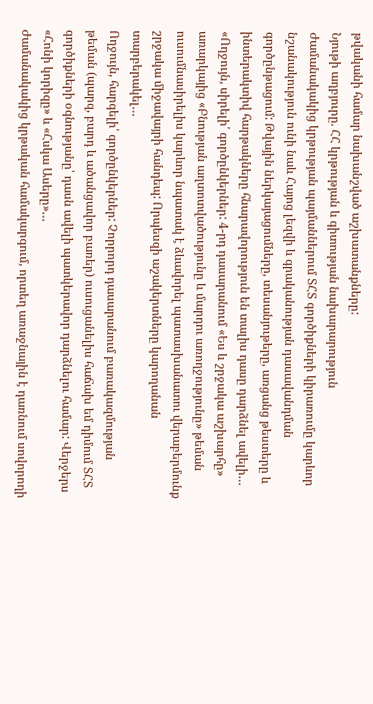թվականի համար նախանշված աշխատանքները:
Նյութի աղբյուրը. ՀՀ կրթության և գիտության նախարարություն
Ժամանակակից կրթության պայմաններում ՏՀՏ գործիքների կիրառումը կարևոր նշանակություն ունի նաև Հայոց լեզվի և գրականության դասավանդման գործընթացում: Թվային ներկայացումները, տեսանյութերը, առցանց թեստերը և ինտերակտիվ հարթակները հնարավորություն են տալիս դասը դարձնել ավելի…
«Ողջույն, սիրելի՛ գործընկերներ: 4-րդ դասարանում «Ես և շրջակա աշխարհը» առարկայից «Բնության աղտոտվածությունը և մարդու առողջությունը» թեման ուսումնասիրելիս կարևոր նպատակ է ձևավորել պատասխանատու վերաբերմունք շրջակա միջավայրի հանդեպ: Որպեսզի աշակերտները կարողանան տարբերակել…
Ողջույն, հարգելի՛ գործընկերներ: Չորրորդ դասարանում բառակազմության թեման (պարզ, բարդ և ածանցավոր բառեր) ուսուցանելիս հաճախ եմ դիմում ՏՀՏ գործիքների օգնությանը՝ դասն ավելի պատկերավոր դարձնելու համար: Վերջերս «Հոնի կորիզը» և «Հսկա Ասերը»…
Ժամանակակից կրթական համակարգում, որտեղ առաջնային է դառնում սովորողի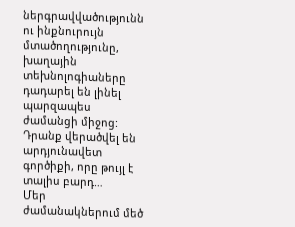ներգրավվածությունն ու ինքնուրույն մտածողությունը, խաղային տեխնոլոգիաները դադարել են լինել պարզապես ժամանցի միջոց: Դրանք վերածվել են արդյունավետ գործիքի, որը թույլ է տալիս բարդ…
Մեր ժամանակներում մեծ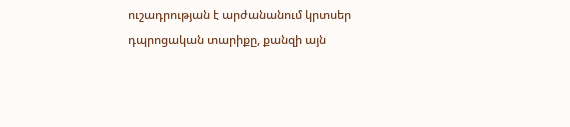ուշադրության է արժանանում կրտսեր դպրոցական տարիքը, քանզի այն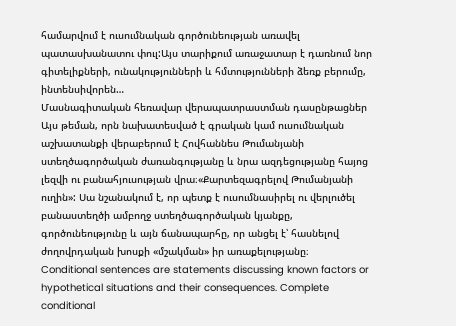համարվում է ուսումնական գործունեության առավել պատասխանատու փուլ:Այս տարիքում առաջատար է դառնում նոր գիտելիքների, ունակությունների և հմտությունների ձեռք բերումը, ինտենսիվորեն…
Մասնագիտական հեռավար վերապատրաստման դասընթացներ
Այս թեման, որն նախատեսված է գրական կամ ուսումնական աշխատանքի վերաբերում է Հովհաննես Թումանյանի ստեղծագործական ժառանգությանը և նրա ազդեցությանը հայոց լեզվի ու բանահյուսության վրա։«Քարտեզագրելով Թումանյանի ուղին»: Սա նշանակում է, որ պետք է ուսումնասիրել ու վերլուծել բանաստեղծի ամբողջ ստեղծագործական կյանքը, գործունեությունը և այն ճանապարհը, որ անցել է՝ հասնելով ժողովրդական խոսքի «մշակման» իր առաքելությանը։
Conditional sentences are statements discussing known factors or hypothetical situations and their consequences. Complete conditional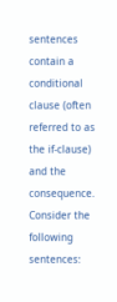sentences contain a conditional clause (often referred to as the if-clause) and the consequence. Consider the following sentences: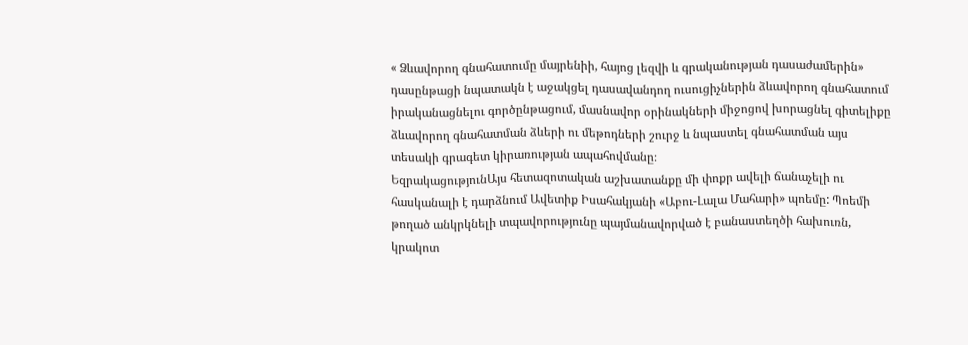« Ձևավորող գնահատումը մայրենիի, հայոց լեզվի և գրականության դասաժամերին» դասընթացի նպատակն է աջակցել դասավանդող ուսուցիչներին ձևավորող գնահատում իրականացնելու գործընթացում, մասնավոր օրինակների միջոցով խորացնել գիտելիքը ձևավորող գնահատման ձևերի ու մեթոդների շուրջ և նպաստել գնահատման այս տեսակի գրագետ կիրառության ապահովմանը։
ԵզրակացությունԱյս հետազոտական աշխատանքը մի փոքր ավելի ճանաչելի ու հասկանալի է դարձնում Ավետիք Իսահակյանի «Աբու-Լալա Մահարի» պոեմը: Պոեմի թողած անկրկնելի տպավորությունը պայմանավորված է բանաստեղծի հախուռն, կրակոտ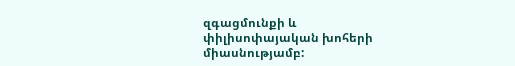զգացմունքի և փիլիսոփայական խոհերի միասնությամբ: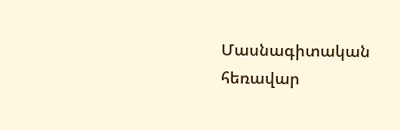Մասնագիտական հեռավար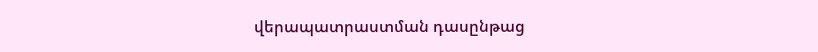վերապատրաստման դասընթաց